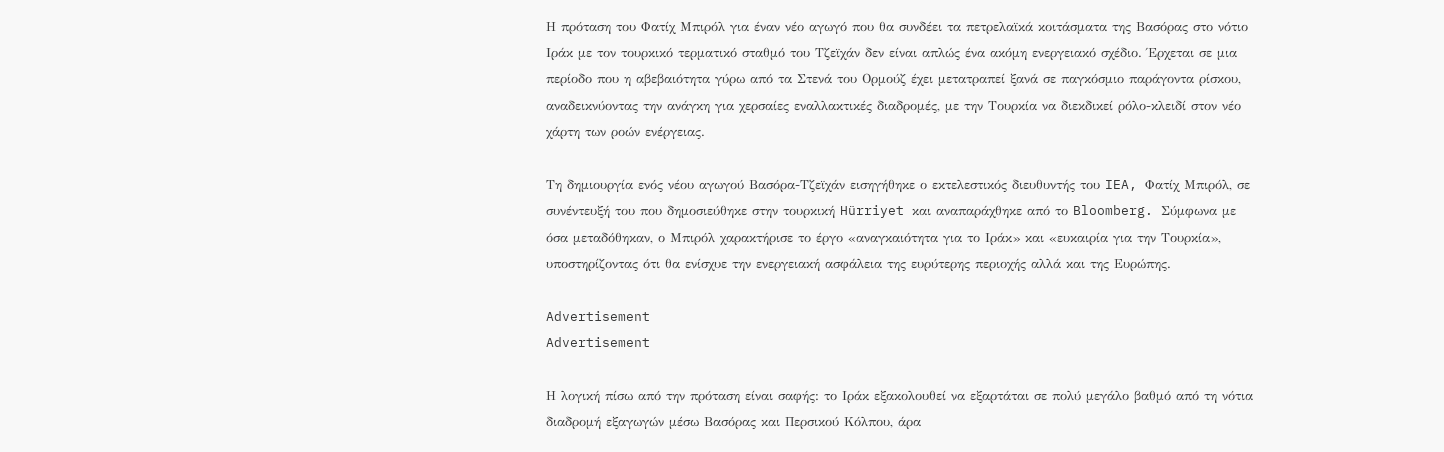Η πρόταση του Φατίχ Μπιρόλ για έναν νέο αγωγό που θα συνδέει τα πετρελαϊκά κοιτάσματα της Βασόρας στο νότιο Ιράκ με τον τουρκικό τερματικό σταθμό του Τζεϊχάν δεν είναι απλώς ένα ακόμη ενεργειακό σχέδιο. Έρχεται σε μια περίοδο που η αβεβαιότητα γύρω από τα Στενά του Ορμούζ έχει μετατραπεί ξανά σε παγκόσμιο παράγοντα ρίσκου, αναδεικνύοντας την ανάγκη για χερσαίες εναλλακτικές διαδρομές, με την Τουρκία να διεκδικεί ρόλο-κλειδί στον νέο χάρτη των ροών ενέργειας.

Τη δημιουργία ενός νέου αγωγού Βασόρα-Τζεϊχάν εισηγήθηκε ο εκτελεστικός διευθυντής του IEA, Φατίχ Μπιρόλ, σε συνέντευξή του που δημοσιεύθηκε στην τουρκική Hürriyet και αναπαράχθηκε από το Bloomberg. Σύμφωνα με όσα μεταδόθηκαν, ο Μπιρόλ χαρακτήρισε το έργο «αναγκαιότητα για το Ιράκ» και «ευκαιρία για την Τουρκία», υποστηρίζοντας ότι θα ενίσχυε την ενεργειακή ασφάλεια της ευρύτερης περιοχής αλλά και της Ευρώπης.

Advertisement
Advertisement

Η λογική πίσω από την πρόταση είναι σαφής: το Ιράκ εξακολουθεί να εξαρτάται σε πολύ μεγάλο βαθμό από τη νότια διαδρομή εξαγωγών μέσω Βασόρας και Περσικού Κόλπου, άρα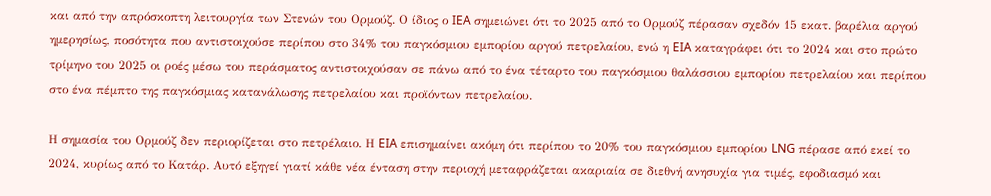και από την απρόσκοπτη λειτουργία των Στενών του Ορμούζ. Ο ίδιος ο IEA σημειώνει ότι το 2025 από το Ορμούζ πέρασαν σχεδόν 15 εκατ. βαρέλια αργού ημερησίως, ποσότητα που αντιστοιχούσε περίπου στο 34% του παγκόσμιου εμπορίου αργού πετρελαίου, ενώ η EIA καταγράφει ότι το 2024 και στο πρώτο τρίμηνο του 2025 οι ροές μέσω του περάσματος αντιστοιχούσαν σε πάνω από το ένα τέταρτο του παγκόσμιου θαλάσσιου εμπορίου πετρελαίου και περίπου στο ένα πέμπτο της παγκόσμιας κατανάλωσης πετρελαίου και προϊόντων πετρελαίου.

Η σημασία του Ορμούζ δεν περιορίζεται στο πετρέλαιο. Η EIA επισημαίνει ακόμη ότι περίπου το 20% του παγκόσμιου εμπορίου LNG πέρασε από εκεί το 2024, κυρίως από το Κατάρ. Αυτό εξηγεί γιατί κάθε νέα ένταση στην περιοχή μεταφράζεται ακαριαία σε διεθνή ανησυχία για τιμές, εφοδιασμό και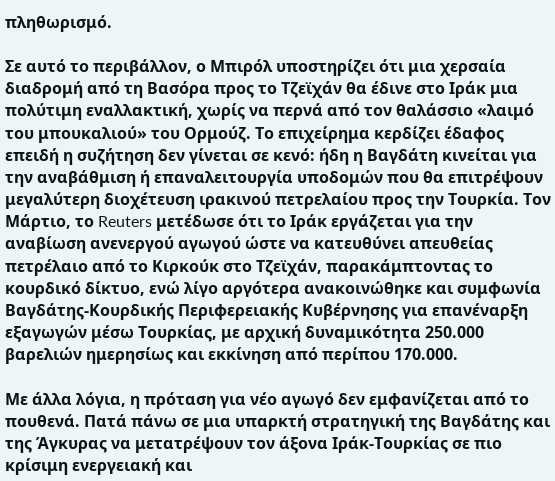πληθωρισμό.

Σε αυτό το περιβάλλον, ο Μπιρόλ υποστηρίζει ότι μια χερσαία διαδρομή από τη Βασόρα προς το Τζεϊχάν θα έδινε στο Ιράκ μια πολύτιμη εναλλακτική, χωρίς να περνά από τον θαλάσσιο «λαιμό του μπουκαλιού» του Ορμούζ. Το επιχείρημα κερδίζει έδαφος επειδή η συζήτηση δεν γίνεται σε κενό: ήδη η Βαγδάτη κινείται για την αναβάθμιση ή επαναλειτουργία υποδομών που θα επιτρέψουν μεγαλύτερη διοχέτευση ιρακινού πετρελαίου προς την Τουρκία. Τον Μάρτιο, το Reuters μετέδωσε ότι το Ιράκ εργάζεται για την αναβίωση ανενεργού αγωγού ώστε να κατευθύνει απευθείας πετρέλαιο από το Κιρκούκ στο Τζεϊχάν, παρακάμπτοντας το κουρδικό δίκτυο, ενώ λίγο αργότερα ανακοινώθηκε και συμφωνία Βαγδάτης-Κουρδικής Περιφερειακής Κυβέρνησης για επανέναρξη εξαγωγών μέσω Τουρκίας, με αρχική δυναμικότητα 250.000 βαρελιών ημερησίως και εκκίνηση από περίπου 170.000.

Με άλλα λόγια, η πρόταση για νέο αγωγό δεν εμφανίζεται από το πουθενά. Πατά πάνω σε μια υπαρκτή στρατηγική της Βαγδάτης και της Άγκυρας να μετατρέψουν τον άξονα Ιράκ-Τουρκίας σε πιο κρίσιμη ενεργειακή και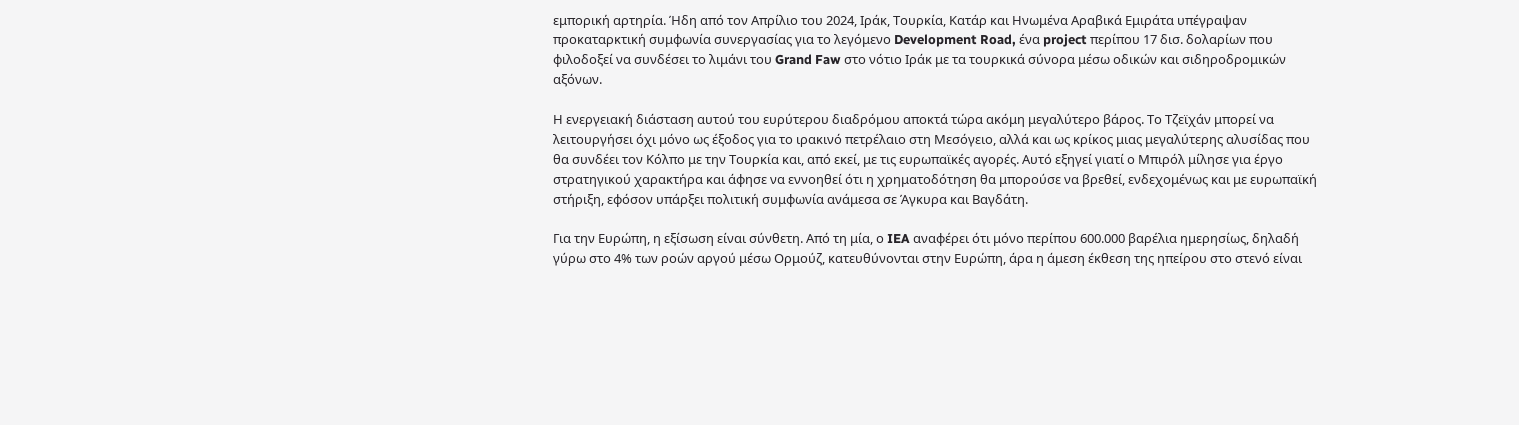εμπορική αρτηρία. Ήδη από τον Απρίλιο του 2024, Ιράκ, Τουρκία, Κατάρ και Ηνωμένα Αραβικά Εμιράτα υπέγραψαν προκαταρκτική συμφωνία συνεργασίας για το λεγόμενο Development Road, ένα project περίπου 17 δισ. δολαρίων που φιλοδοξεί να συνδέσει το λιμάνι του Grand Faw στο νότιο Ιράκ με τα τουρκικά σύνορα μέσω οδικών και σιδηροδρομικών αξόνων.

Η ενεργειακή διάσταση αυτού του ευρύτερου διαδρόμου αποκτά τώρα ακόμη μεγαλύτερο βάρος. Το Τζεϊχάν μπορεί να λειτουργήσει όχι μόνο ως έξοδος για το ιρακινό πετρέλαιο στη Μεσόγειο, αλλά και ως κρίκος μιας μεγαλύτερης αλυσίδας που θα συνδέει τον Κόλπο με την Τουρκία και, από εκεί, με τις ευρωπαϊκές αγορές. Αυτό εξηγεί γιατί ο Μπιρόλ μίλησε για έργο στρατηγικού χαρακτήρα και άφησε να εννοηθεί ότι η χρηματοδότηση θα μπορούσε να βρεθεί, ενδεχομένως και με ευρωπαϊκή στήριξη, εφόσον υπάρξει πολιτική συμφωνία ανάμεσα σε Άγκυρα και Βαγδάτη.

Για την Ευρώπη, η εξίσωση είναι σύνθετη. Από τη μία, ο IEA αναφέρει ότι μόνο περίπου 600.000 βαρέλια ημερησίως, δηλαδή γύρω στο 4% των ροών αργού μέσω Ορμούζ, κατευθύνονται στην Ευρώπη, άρα η άμεση έκθεση της ηπείρου στο στενό είναι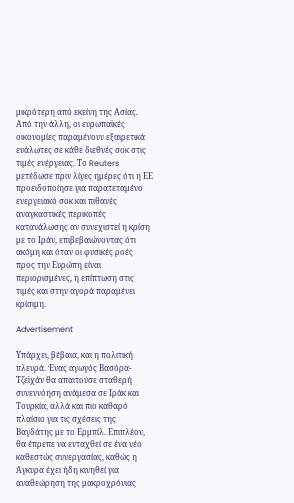μικρότερη από εκείνη της Ασίας. Από την άλλη, οι ευρωπαϊκές οικονομίες παραμένουν εξαιρετικά ευάλωτες σε κάθε διεθνές σοκ στις τιμές ενέργειας. Το Reuters μετέδωσε πριν λίγες ημέρες ότι η ΕΕ προειδοποίησε για παρατεταμένο ενεργειακό σοκ και πιθανές αναγκαστικές περικοπές κατανάλωσης αν συνεχιστεί η κρίση με το Ιράν, επιβεβαιώνοντας ότι ακόμη και όταν οι φυσικές ροές προς την Ευρώπη είναι περιορισμένες, η επίπτωση στις τιμές και στην αγορά παραμένει κρίσιμη.

Advertisement

Υπάρχει, βέβαια, και η πολιτική πλευρά. Ένας αγωγός Βασόρα-Τζεϊχάν θα απαιτούσε σταθερή συνεννόηση ανάμεσα σε Ιράκ και Τουρκία, αλλά και πιο καθαρό πλαίσιο για τις σχέσεις της Βαγδάτης με το Ερμπίλ. Επιπλέον, θα έπρεπε να ενταχθεί σε ένα νέο καθεστώς συνεργασίας, καθώς η Άγκυρα έχει ήδη κινηθεί για αναθεώρηση της μακροχρόνιας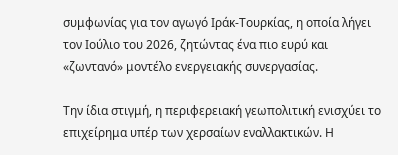συμφωνίας για τον αγωγό Ιράκ-Τουρκίας, η οποία λήγει τον Ιούλιο του 2026, ζητώντας ένα πιο ευρύ και «ζωντανό» μοντέλο ενεργειακής συνεργασίας.

Την ίδια στιγμή, η περιφερειακή γεωπολιτική ενισχύει το επιχείρημα υπέρ των χερσαίων εναλλακτικών. Η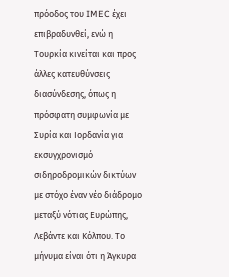πρόοδος του IMEC έχει επιβραδυνθεί, ενώ η Τουρκία κινείται και προς άλλες κατευθύνσεις διασύνδεσης, όπως η πρόσφατη συμφωνία με Συρία και Ιορδανία για εκσυγχρονισμό σιδηροδρομικών δικτύων με στόχο έναν νέο διάδρομο μεταξύ νότιας Ευρώπης, Λεβάντε και Κόλπου. Το μήνυμα είναι ότι η Άγκυρα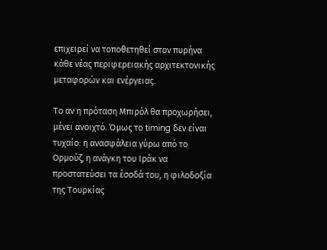επιχειρεί να τοποθετηθεί στον πυρήνα κάθε νέας περιφερειακής αρχιτεκτονικής μεταφορών και ενέργειας.

Το αν η πρόταση Μπιρόλ θα προχωρήσει, μένει ανοιχτό. Όμως το timing δεν είναι τυχαίο: η ανασφάλεια γύρω από το Ορμούζ, η ανάγκη του Ιράκ να προστατεύσει τα έσοδά του, η φιλοδοξία της Τουρκίας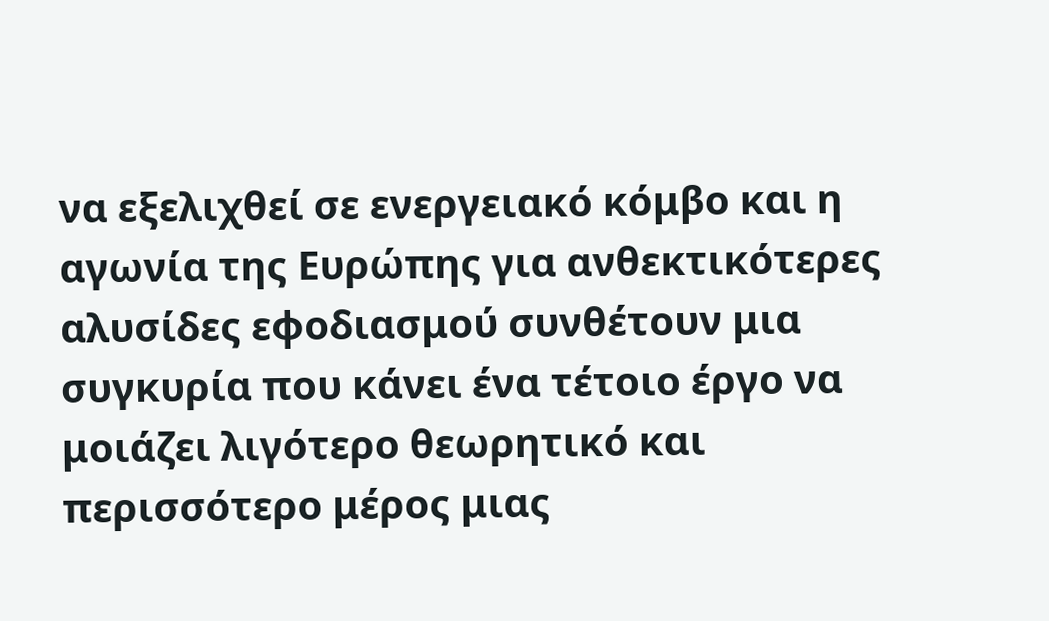να εξελιχθεί σε ενεργειακό κόμβο και η αγωνία της Ευρώπης για ανθεκτικότερες αλυσίδες εφοδιασμού συνθέτουν μια συγκυρία που κάνει ένα τέτοιο έργο να μοιάζει λιγότερο θεωρητικό και περισσότερο μέρος μιας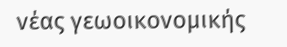νέας γεωοικονομικής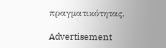πραγματικότητας.

Advertisement